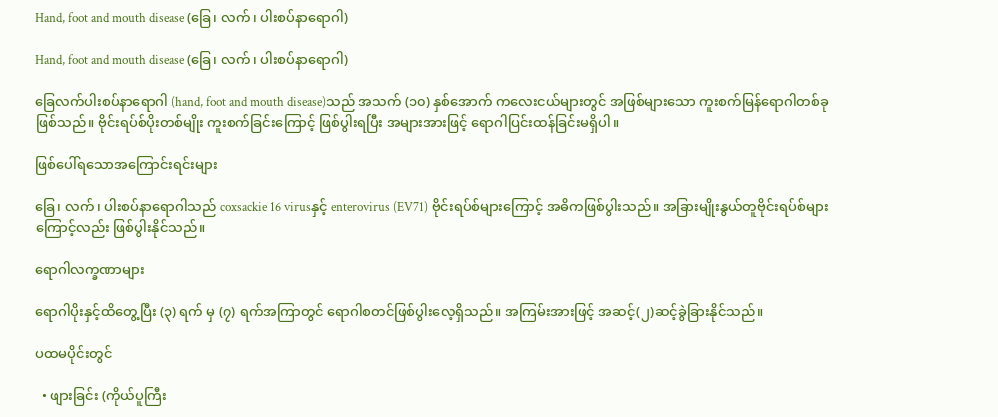Hand, foot and mouth disease (ခြေ၊ လက်၊ ပါးစပ်နာရောဂါ)

Hand, foot and mouth disease (ခြေ၊ လက်၊ ပါးစပ်နာရောဂါ)

ခြေလက်ပါးစပ်နာရောဂါ (hand, foot and mouth disease)သည် အသက် (၁၀) နှစ်အောက် ကလေးငယ်များတွင် အဖြစ်များသော ကူးစက်မြန်ရောဂါတစ်ခုဖြစ်သည်။ ဗိုင်းရပ်စ်ပိုးတစ်မျိုး ကူးစက်ခြင်းကြောင့် ဖြစ်ပွါးရပြီး အများအားဖြင့် ရောဂါပြင်းထန်ခြင်းမရှိပါ။

ဖြစ်ပေါ်ရသောအကြောင်းရင်းများ

ခြေ၊ လက်၊ ပါးစပ်နာရောဂါသည် coxsackie 16 virusနှင့် enterovirus (EV71) ဗိုင်းရပ်စ်များကြောင့် အဓိကဖြစ်ပွါးသည်။ အခြားမျိုးနွယ်တူဗိုင်းရပ်စ်များကြောင့်လည်း ဖြစ်ပွါးနိုင်သည်။

ရောဂါလက္ခဏာများ

ရောဂါပိုးနှင့်ထိတွေ့ပြီး (၃) ရက် မှ (၇) ရက်အကြာတွင် ရောဂါစတင်ဖြစ်ပွါးလေ့ရှိသည်။ အကြမ်းအားဖြင့် အဆင့်(၂)ဆင့်ခွဲခြားနိုင်သည်။

ပထမပိုင်းတွင်

  • ဖျားခြင်း (ကိုယ်ပူကြီး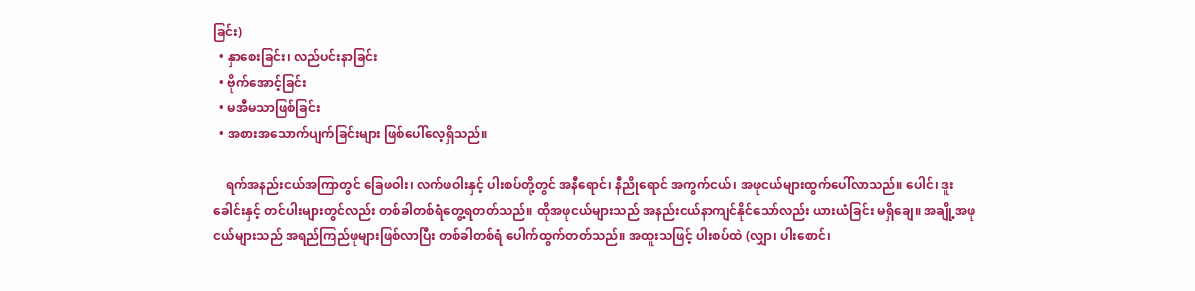ခြင်း)
  • နှာစေးခြင်း၊ လည်ပင်းနာခြင်း
  • ဗိုက်အောင့်ခြင်း
  • မအီမသာဖြစ်ခြင်း
  • အစားအသောက်ပျက်ခြင်းများ ဖြစ်ပေါ်လေ့ရှိသည်။

    ရက်အနည်းငယ်အကြာတွင် ခြေဖဝါး၊ လက်ဖဝါးနှင့် ပါးစပ်တို့တွင် အနီရောင်၊ နီညိုရောင် အကွက်ငယ်၊ အဖုငယ်များထွက်ပေါ်လာသည်။ ပေါင်၊ ဒူးခေါင်းနှင့် တင်ပါးများတွင်လည်း တစ်ခါတစ်ရံတွေ့ရတတ်သည်။ ထိုအဖုငယ်များသည် အနည်းငယ်နာကျင်နိုင်သော်လည်း ယားယံခြင်း မရှိချေ။ အချို့အဖုငယ်များသည် အရည်ကြည်ဖုများဖြစ်လာပြီး တစ်ခါတစ်ရံ ပေါက်ထွက်တတ်သည်။ အထူးသဖြင့် ပါးစပ်ထဲ (လျှာ၊ ပါးစောင်၊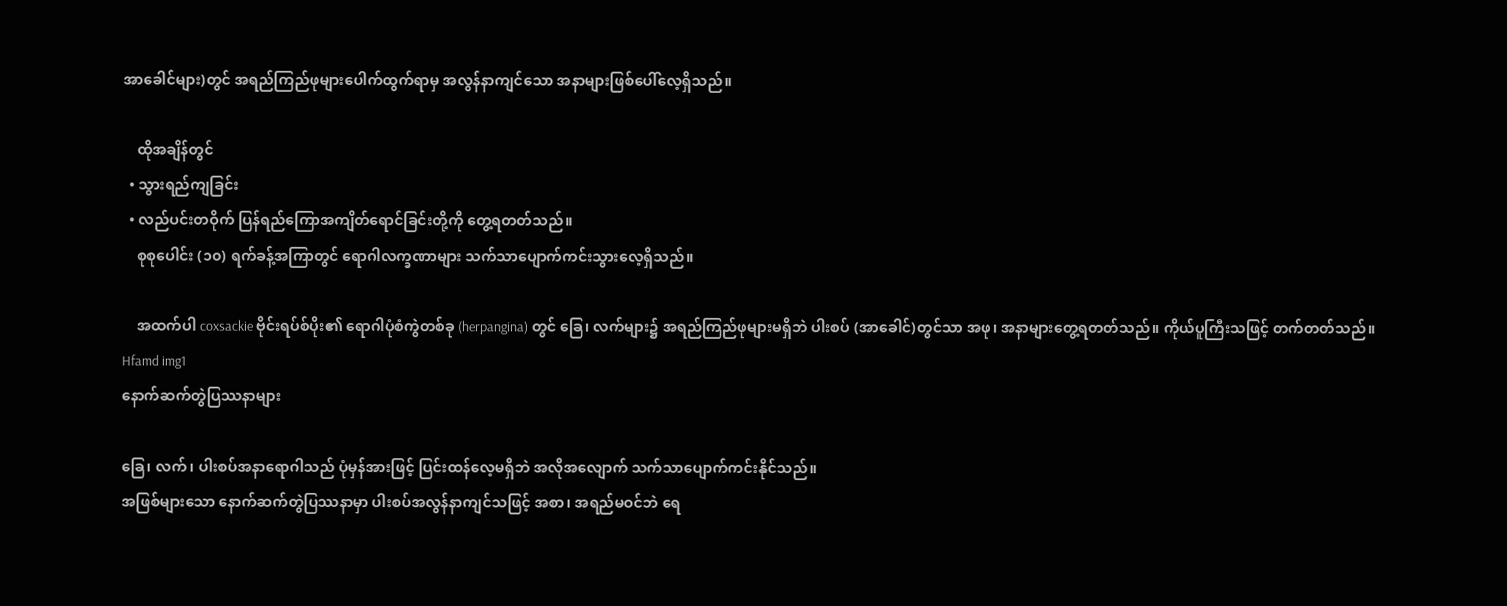အာခေါင်များ)တွင် အရည်ကြည်ဖုများ‌ပေါက်ထွက်ရာမှ အလွန်နာကျင်သော အနာများဖြစ်ပေါ်လေ့ရှိသည်။

    ထိုအချိန်တွင်
  • သွားရည်ကျခြင်း
  • လည်ပင်းတဝိုက် ပြန်ရည်ကြောအကျိတ်ရောင်ခြင်းတို့ကို တွေ့ရတတ်သည်။
    စုစုပေါင်း (၁၀) ရက်ခန့်အကြာတွင် ရောဂါလက္ခဏာများ သက်သာပျောက်ကင်းသွားလေ့ရှိသည်။

    အထက်ပါ coxsackie ဗိုင်းရပ်စ်ပိုး၏ ရောဂါပုံစံကွဲတစ်ခု (herpangina) တွင် ခြေ၊ လက်များ၌ အရည်ကြည်ဖုများမရှိဘဲ ပါးစပ် (အာခေါင်)တွင်သာ အဖု၊ အနာများတွေ့ရတတ်သည်။ ကိုယ်ပူကြီးသဖြင့် တက်တတ်သည်။
Hfamd img1
နောက်ဆက်တွဲပြဿနာများ

ခြေ၊ လက်၊ ပါးစပ်အနာရောဂါသည် ပုံမှန်အားဖြင့် ပြင်းထန်လေ့မရှိဘဲ အလိုအလျောက် သက်သာပျောက်ကင်းနိုင်သည်။
အဖြစ်များသော နောက်ဆက်တွဲပြဿနာမှာ ပါးစပ်အလွန်နာကျင်သဖြင့် အစာ၊ အရည်မဝင်ဘဲ ရေ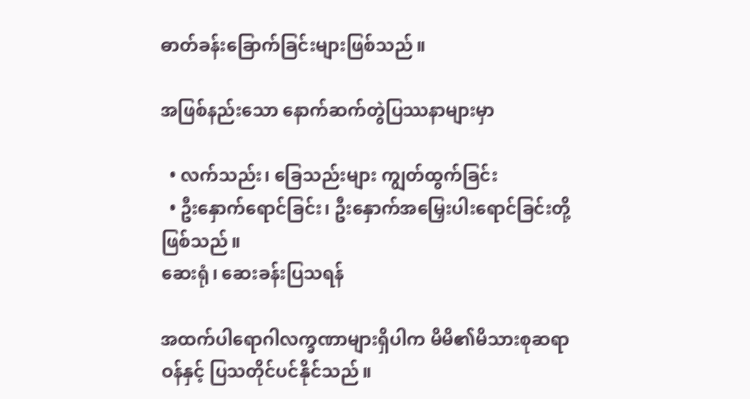ဓာတ်ခန်းခြောက်ခြင်းများဖြစ်သည်။

အဖြစ်နည်းသော နောက်ဆက်တွဲပြဿနာများမှာ

  • လက်သည်း၊ ခြေသည်းများ ကျွတ်ထွက်ခြင်း
  • ဦးနှောက်ရောင်ခြင်း၊ ဦးနှောက်အမြှေးပါးရောင်ခြင်းတို့ဖြစ်သည်။
ဆေးရုံ၊ ဆေးခန်းပြသရန်

အထက်ပါရောဂါလက္ခဏာများရှိပါက မိမိ၏မိသားစုဆရာဝန်နှင့် ပြသတိုင်ပင်နိုင်သည်။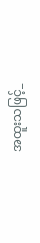အထူးသဖြင့်_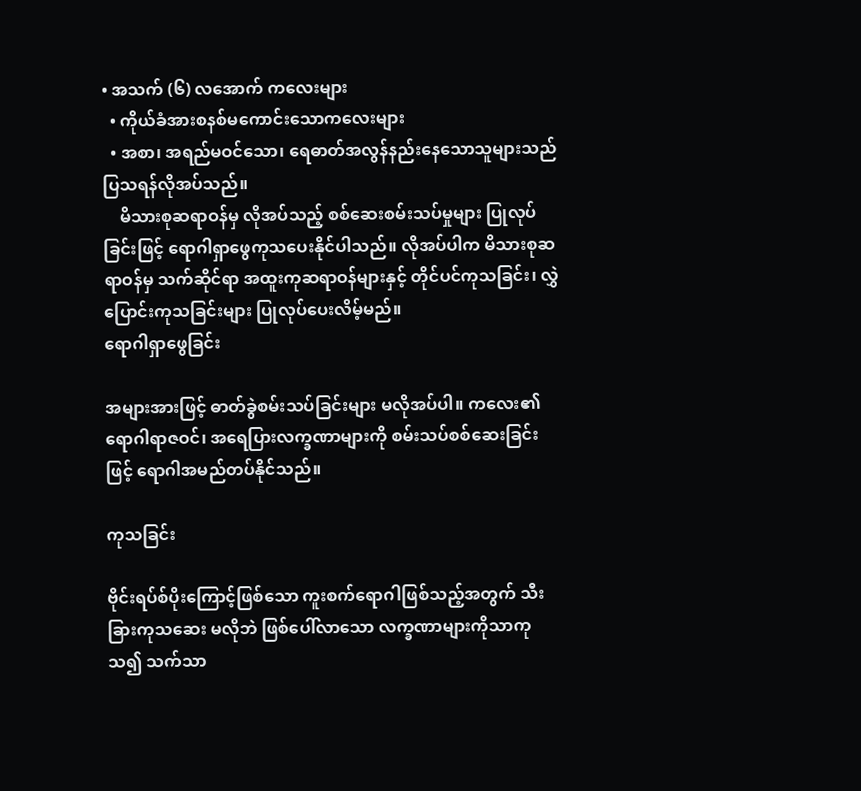• အသက် (၆) လအောက် ကလေးများ
  • ကိုယ်ခံအားစနစ်မကောင်းသောကလေးများ
  • အစာ၊ အရည်မဝင်သော၊ ရေဓာတ်အလွန်နည်းနေသောသူများသည် ပြသရန်လိုအပ်သည်။
    မိသားစုဆရာဝန်မှ လိုအပ်သည့် စစ်ဆေးစမ်းသပ်မှုများ ပြုလုပ်ခြင်းဖြင့် ရောဂါရှာ‌ဖွေကုသပေးနိုင်ပါသည်။ လိုအပ်ပါက မိသားစုဆရာဝန်မှ သက်ဆိုင်ရာ အထူးကုဆရာဝန်များနှင့် တိုင်ပင်ကုသခြင်း၊ လွှဲပြောင်းကုသခြင်းများ ပြုလုပ်ပေးလိမ့်မည်။
ရောဂါရှာဖွေခြင်း

အများအားဖြင့် ဓာတ်ခွဲစမ်းသပ်ခြင်းများ မလိုအပ်ပါ။ ကလေး၏ရောဂါရာဇဝင်၊ အရေပြားလက္ခဏာများကို စမ်းသပ်စစ်ဆေးခြင်းဖြင့် ရောဂါအမည်တပ်နိုင်သည်။

ကုသခြင်း

ဗိုင်းရပ်စ်ပိုး‌ကြောင့်ဖြစ်သော ကူးစက်ရောဂါဖြစ်သည့်အတွက် သီးခြားကုသဆေး မလိုဘဲ ဖြစ်ပေါ်လာသော လက္ခဏာများကိုသာကုသ၍ သက်သာ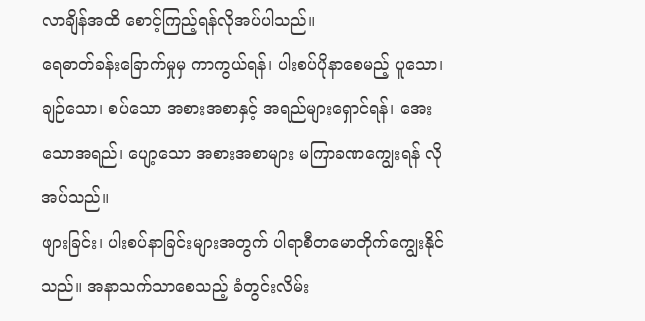လာချိန်အထိ စောင့်ကြည့်ရန်လိုအပ်ပါသည်။
ရေဓာတ်ခန်းခြောက်မှုမှ ကာကွယ်ရန်၊ ပါးစပ်ပိုနာစေမည့် ပူသော၊ ချဉ်သော၊ စပ်သော အစားအစာနှင့် အရည်များရှောင်ရန်၊ အေးသောအရည်၊ ပျော့သော အစားအစာများ မကြာခဏကျွေးရန် လိုအပ်သည်။
ဖျားခြင်း၊ ပါးစပ်နာခြင်းများအတွက် ပါရာစီတမောတိုက်ကျွေးနိုင်သည်။ အနာသက်သာစေသည့် ခံတွင်းလိမ်း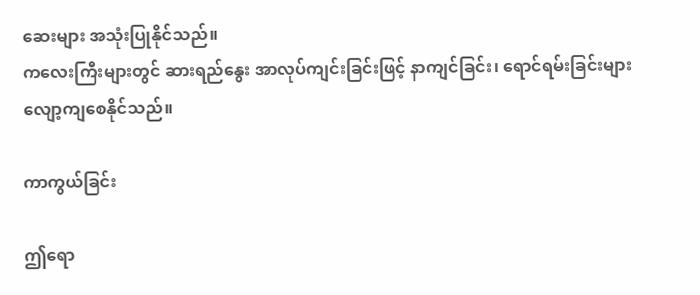ဆေးများ အသုံးပြုနိုင်သည်။
ကလေးကြီးများတွင် ဆားရည်နွေး အာလုပ်ကျင်းခြင်းဖြင့် နာကျင်ခြင်း၊ ရောင်ရမ်းခြင်းများ လျော့ကျစေနိုင်သည်။

ကာကွယ်ခြင်း

ဤရော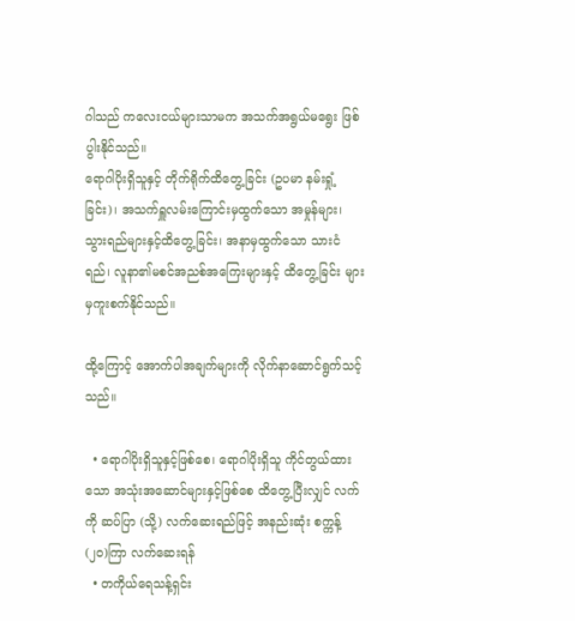ဂါသည် ကလေးငယ်များသာမက အသက်အရွယ်မရွေး ဖြစ်ပွါးနိုင်သည်။
ရောဂါပိုးရှိသူနှင့် တိုက်ရိုက်ထိတွေ့ခြင်း (ဥပမာ နမ်းရှုံ့ခြင်း)၊ အသက်ရှူလမ်းကြောင်းမှထွက်သော အမှုန်များ၊ သွားရည်များနှင့်ထိတွေ့ခြင်း၊ အနာမှထွက်သော သားငံရည်၊ လူနာ၏မစင်အညစ်အကြေးများနှင့် ထိတွေ့ခြင်း များမှကူးစက်နိုင်သည်။

ထို့ကြောင့် အောက်ပါအချက်များကို လိုက်နာဆောင်ရွက်သင့်သည်။

  • ရောဂါပိုးရှိသူနှင့်ဖြစ်စေ၊ ရောဂါပိုးရှိသူ ကိုင်တွယ်ထားသော အသုံးအဆောင်များနှင့်ဖြစ်စေ ထိ‌တွေ့ပြီးလျှင် လက်ကို ဆပ်ပြာ (သို့) လက်ဆေးရည်ဖြင့် အနည်းဆုံး စက္ကန့်(၂၀)ကြာ လက်ဆေးရန်
  • တကိုယ်‌ရေသန့်ရှင်း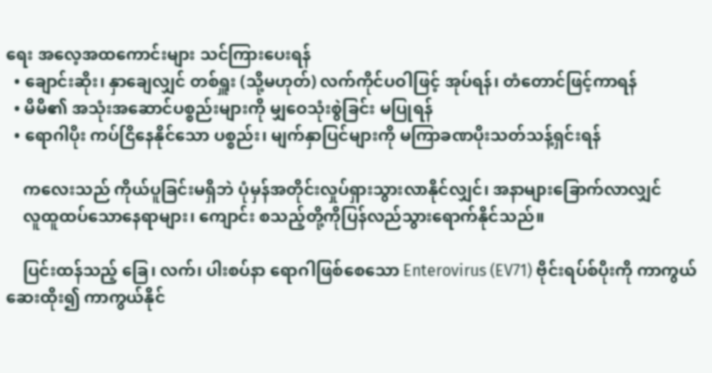ရေး အလေ့အထကောင်းများ သင်ကြားပေးရန်
  • ချောင်းဆိုး၊ နှာချေလျှင် တစ်ရှူး (သို့မဟုတ်) လက်ကိုင်ပဝါဖြင့် အုပ်ရန်၊ တံတောင်ဖြင့်ကာရန်
  • မိမိ၏ အသုံးအဆောင်ပစ္စည်းများကို မျှဝေသုံးစွဲခြင်း မပြုရန်
  • ရောဂါပိုး ကပ်ငြိနေနိုင်သော ပစ္စည်း၊ မျက်နှာပြင်များကို မကြာခဏပိုးသတ်သန့်ရှင်းရန်

    ကလေးသည် ကိုယ်ပူခြင်းမရှိဘဲ ပုံမှန်အတိုင်းလှုပ်ရှားသွားလာနိုင်လျှင်၊ အနာများခြောက်လာလျှင်
    လူထူထပ်သောနေရာများ၊ ကျောင်း စသည့်တို့ကိုပြန်လည်သွားရောက်နိုင်သည်။

    ပြင်းထန်သည့် ခြေ၊ လက်၊ ပါးစပ်နာ ရောဂါဖြစ်စေသော Enterovirus (EV71) ဗိုင်းရပ်စ်ပိုးကို ကာကွယ်ဆေးထိုး၍ ကာကွယ်နိုင်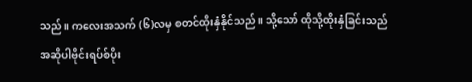သည်။ ကလေးအသက် (၆)လမှ စတင်ထိုးနှံနိုင်သည်။ သို့သော် ထိုသို့ထိုးနှံခြင်းသည် အဆိုပါဗိုင်းရပ်စ်ပိုး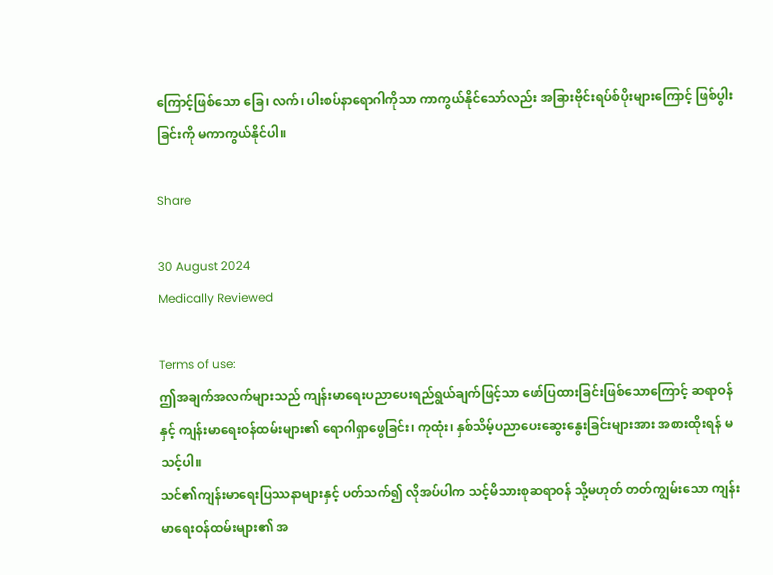ကြောင့်ဖြစ်သော ခြေ၊ လက်၊ ပါးစပ်နာ‌ရောဂါကိုသာ ကာကွယ်နိုင်သော်လည်း အခြားဗိုင်းရပ်စ်ပိုးများကြောင့် ဖြစ်ပွါးခြင်းကို မကာကွယ်နိုင်ပါ။

Share

30 August 2024
Medically Reviewed

Terms of use:
ဤအချက်အလက်များသည် ကျန်းမာရေးပညာပေးရည်ရွယ်ချက်ဖြင့်သာ ဖော်ပြထားခြင်းဖြစ်သောကြောင့် ဆရာဝန်နှင့် ကျန်းမာရေးဝန်ထမ်းများ၏ ရောဂါရှာဖွေခြင်း၊ ကုထုံး၊ နှစ်သိမ့်ပညာပေးဆွေးနွေးခြင်းများအား အစားထိုးရန် မသင့်ပါ။
သင်၏ကျန်းမာရေးပြဿနာများနှင့် ပတ်သက်၍ လိုအပ်ပါက သင့်မိသားစုဆရာဝန် သို့မဟုတ် တတ်ကျွမ်းသော ကျန်းမာရေးဝန်ထမ်းများ၏ အ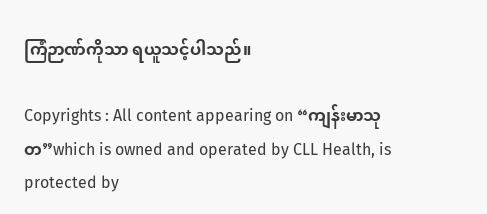ကြံဉာဏ်ကိုသာ ရယူသင့်ပါသည်။

Copyrights : All content appearing on “ကျန်းမာသုတ”which is owned and operated by CLL Health, is protected by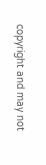copyright and may not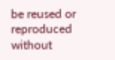be reused or reproduced without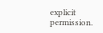explicit permission.